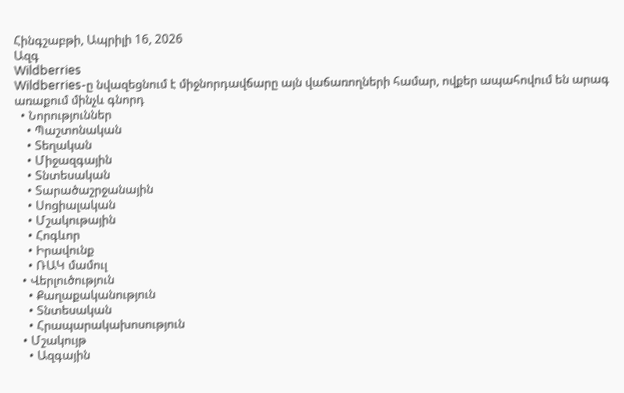Հինգշաբթի, Ապրիլի 16, 2026
Ազգ
Wildberries
Wildberries-ը նվազեցնում է միջնորդավճարը այն վաճառողների համար, ովքեր ապահովում են արագ առաքում մինչև գնորդ
  • Նորություններ
    • Պաշտոնական
    • Տեղական
    • Միջազգային
    • Տնտեսական
    • Տարածաշրջանային
    • Սոցիալական
    • Մշակութային
    • Հոգևոր
    • Իրավունք
    • ՌԱԿ մամուլ
  • Վերլուծություն
    • Քաղաքականություն
    • Տնտեսական
    • Հրապարակախոսություն
  • Մշակույթ
    • Ազգային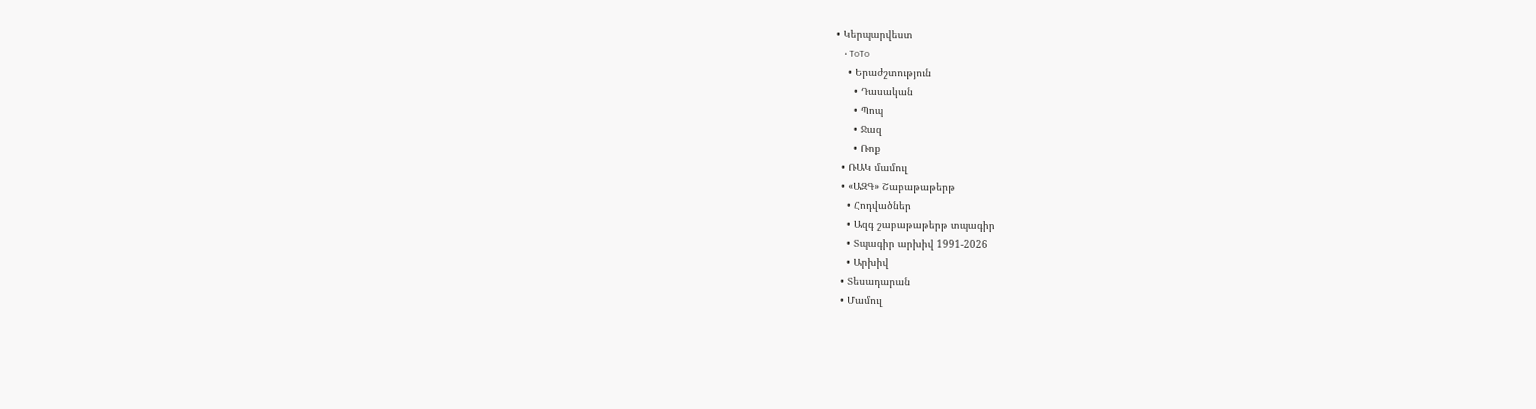• Կերպարվեստ
    • ToTo
    • Երաժշտություն
      • Դասական
      • Պոպ
      • Ջազ
      • Ռոք
  • ՌԱԿ մամուլ
  • «ԱԶԳ» Շաբաթաթերթ
    • Հոդվածներ
    • Ազգ շաբաթաթերթ տպագիր
    • Տպագիր արխիվ 1991-2026
    • Արխիվ
  • Տեսադարան
  • Մամուլ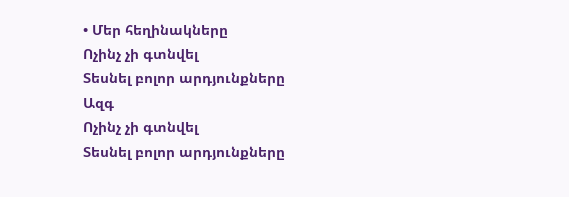• Մեր հեղինակները
Ոչինչ չի գտնվել
Տեսնել բոլոր արդյունքները
Ազգ
Ոչինչ չի գտնվել
Տեսնել բոլոր արդյունքները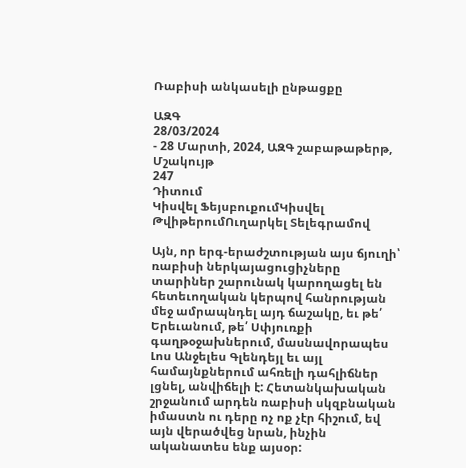Ռաբիսի անկասելի ընթացքը

ԱԶԳ
28/03/2024
- 28 Մարտի, 2024, ԱԶԳ շաբաթաթերթ, Մշակույթ
247
Դիտում
Կիսվել ՖեյսբուքումԿիսվել ԹվիթերումՈւղարկել Տելեգրամով

Այն, որ երգ-երաժշտության այս ճյուղի՝ ռաբիսի ներկայացուցիչները տարիներ շարունակ կարողացել են հետեւողական կերպով հանրության մեջ ամրապնդել այդ ճաշակը, եւ թե՛ Երեւանում, թե՛ Սփյուռքի գաղթօջախներում, մասնավորապես Լոս Անջելես Գլենդեյլ եւ այլ համայնքներում ահռելի դահլիճներ լցնել, անվիճելի է: Հետանկախական շրջանում արդեն ռաբիսի սկզբնական իմաստն ու դերը ոչ ոք չէր հիշում, եվ այն վերածվեց նրան, ինչին ականատես ենք այսօր: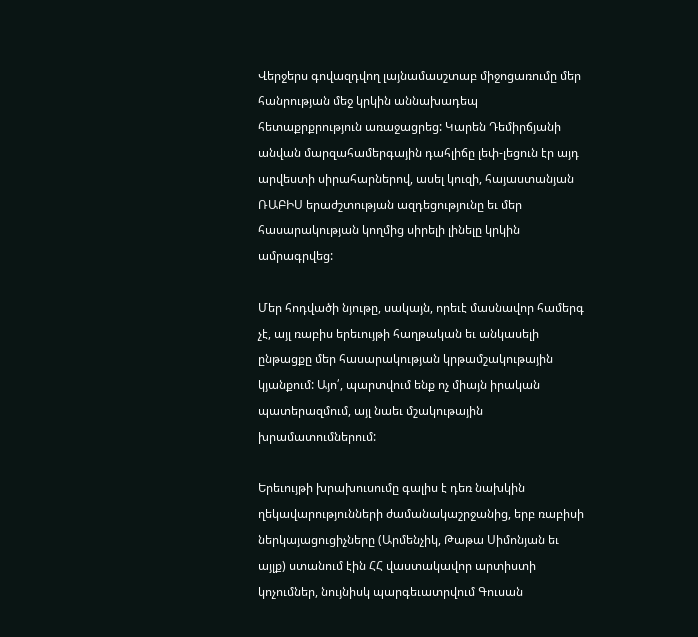Վերջերս գովազդվող լայնամասշտաբ միջոցառումը մեր հանրության մեջ կրկին աննախադեպ հետաքրքրություն առաջացրեց: Կարեն Դեմիրճյանի անվան մարզահամերգային դահլիճը լեփ-լեցուն էր այդ արվեստի սիրահարներով, ասել կուզի, հայաստանյան ՌԱԲԻՍ երաժշտության ազդեցությունը եւ մեր հասարակության կողմից սիրելի լինելը կրկին ամրագրվեց:

Մեր հոդվածի նյութը, սակայն, որեւէ մասնավոր համերգ չէ, այլ ռաբիս երեւույթի հաղթական եւ անկասելի ընթացքը մեր հասարակության կրթամշակութային կյանքում: Այո՛, պարտվում ենք ոչ միայն իրական պատերազմում, այլ նաեւ մշակութային խրամատումներում:

Երեւույթի խրախուսումը գալիս է դեռ նախկին ղեկավարությունների ժամանակաշրջանից, երբ ռաբիսի ներկայացուցիչները (Արմենչիկ, Թաթա Սիմոնյան եւ այլք) ստանում էին ՀՀ վաստակավոր արտիստի կոչումներ, նույնիսկ պարգեւատրվում Գուսան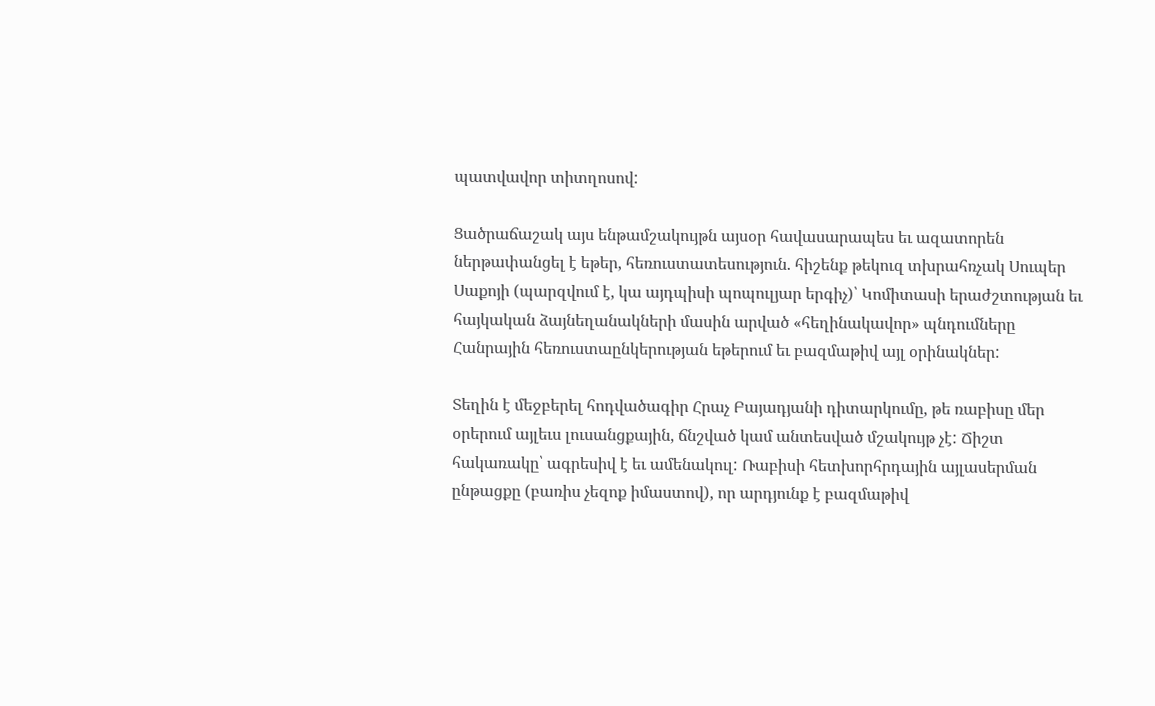պատվավոր տիտղոսով:

Ցածրաճաշակ այս ենթամշակույթն այսօր հավասարապես եւ ազատորեն ներթափանցել է եթեր, հեռուստատեսություն. հիշենք թեկուզ տխրահռչակ Սուպեր Սաքոյի (պարզվում է, կա այդպիսի պոպուլյար երգիչ)՝ Կոմիտասի երաժշտության եւ հայկական ձայնեղանակների մասին արված «հեղինակավոր» պնդումները Հանրային հեռուստաընկերության եթերում եւ բազմաթիվ այլ օրինակներ:

Տեղին է մեջբերել հոդվածագիր Հրաչ Բայադյանի դիտարկումը, թե ռաբիսը մեր օրերում այլեւս լուսանցքային, ճնշված կամ անտեսված մշակույթ չէ: Ճիշտ հակառակը՝ ագրեսիվ է եւ ամենակուլ: Ռաբիսի հետխորհրդային այլասերման ընթացքը (բառիս չեզոք իմաստով), որ արդյունք է բազմաթիվ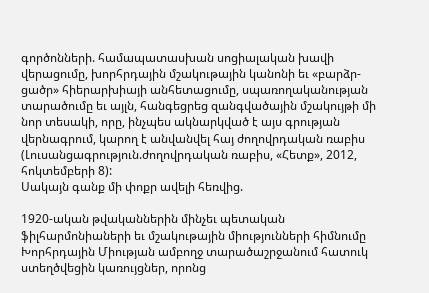գործոնների. համապատասխան սոցիալական խավի վերացումը, խորհրդային մշակութային կանոնի եւ «բարձր-ցածր» հիերարխիայի անհետացումը, սպառողականության տարածումը եւ այլն, հանգեցրեց զանգվածային մշակույթի մի նոր տեսակի, որը, ինչպես ակնարկված է այս գրության վերնագրում, կարող է անվանվել հայ ժողովրդական ռաբիս (Լուսանցագրություն.ժողովրդական ռաբիս, «Հետք», 2012, հոկտեմբերի 8):
Սակայն գանք մի փոքր ավելի հեռվից.

1920-ական թվականներին մինչեւ պետական ֆիլհարմոնիաների եւ մշակութային միությունների հիմնումը Խորհրդային Միության ամբողջ տարածաշրջանում հատուկ ստեղծվեցին կառույցներ, որոնց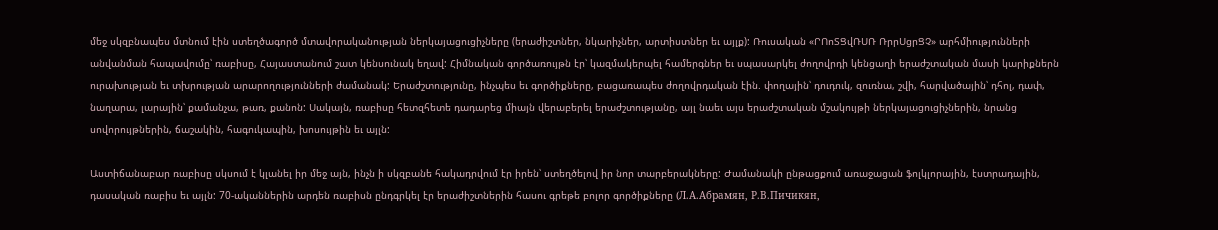մեջ սկզբնապես մտնում էին ստեղծագործ մտավորականության ներկայացուցիչները (երաժիշտներ, նկարիչներ, արտիստներ եւ այլք): Ռուսական «ՐՈոՏՑվՌՍՌ ՌրրՍցրՑՉ» արհմիությունների անվանման հապավումը՝ ռաբիսը, Հայաստանում շատ կենսունակ եղավ: Հիմնական գործառույթն էր՝ կազմակերպել համերգներ եւ սպասարկել ժողովրդի կենցաղի երաժշտական մասի կարիքներն ուրախության եւ տխրության արարողությունների ժամանակ: Երաժշտությունը, ինչպես եւ գործիքները, բացառապես ժողովրդական էին. փողային՝ դուդուկ, զուռնա, շվի, հարվածային՝ դհոլ, դափ, նաղարա, լարային՝ քամանչա, թառ, քանոն: Սակայն, ռաբիսը հետզհետե դադարեց միայն վերաբերել երաժշտությանը, այլ նաեւ այս երաժշտական մշակույթի ներկայացուցիչներին, նրանց սովորույթներին, ճաշակին, հագուկապին, խոսույթին եւ այլն:

Աստիճանաբար ռաբիսը սկսում է կլանել իր մեջ այն, ինչն ի սկզբանե հակադրվում էր իրեն՝ ստեղծելով իր նոր տարբերակները: Ժամանակի ընթացքում առաջացան ֆոլկլորային, էստրադային, դասական ռաբիս եւ այլն: 70-ականներին արդեն ռաբիսն ընդգրկել էր երաժիշտներին հասու գրեթե բոլոր գործիքները (Л.А.Абрамян, Р.В.Пичикян,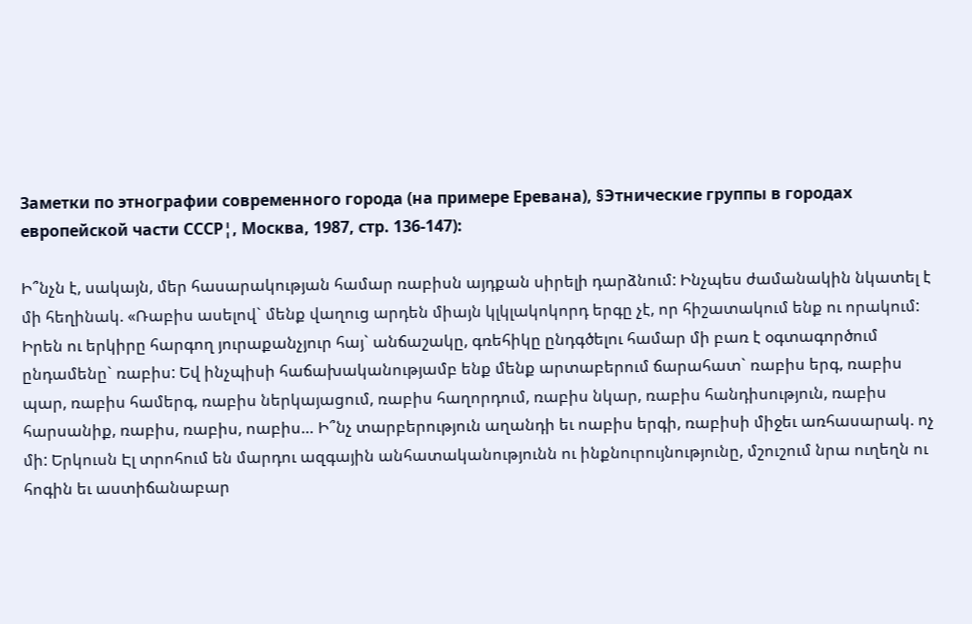Заметки по этнографии современного города (на примере Еревана), §Этнические группы в городах европейской части СССР¦, Москва, 1987, стр. 136-147):

Ի՞նչն է, սակայն, մեր հասարակության համար ռաբիսն այդքան սիրելի դարձնում: Ինչպես ժամանակին նկատել է մի հեղինակ. «Ռաբիս ասելով` մենք վաղուց արդեն միայն կլկլակոկորդ երգը չէ, որ հիշատակում ենք ու որակում: Իրեն ու երկիրը հարգող յուրաքանչյուր հայ` անճաշակը, գռեհիկը ընդգծելու համար մի բառ է օգտագործում ընդամենը` ռաբիս: Եվ ինչպիսի հաճախականությամբ ենք մենք արտաբերում ճարահատ` ռաբիս երգ, ռաբիս պար, ռաբիս համերգ, ռաբիս ներկայացում, ռաբիս հաղորդում, ռաբիս նկար, ռաբիս հանդիսություն, ռաբիս հարսանիք, ռաբիս, ռաբիս, ոաբիս… Ի՞նչ տարբերություն աղանդի եւ ոաբիս երգի, ռաբիսի միջեւ առհասարակ. ոչ մի: Երկուսն Էլ տրոհում են մարդու ազգային անհատականությունն ու ինքնուրույնությունը, մշուշում նրա ուղեղն ու հոգին եւ աստիճանաբար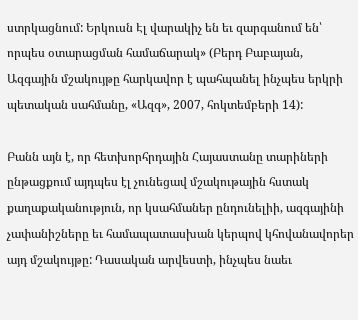ստրկացնում: Երկուսն Էլ վարակիչ են եւ զարգանում են՝ որպես օտարացման համաճարակ» (Բերդ Բաբայան, Ազգային մշակույթը հարկավոր է պահպանել ինչպես երկրի պետական սահմանը, «Ազգ», 2007, հոկտեմբերի 14):

Բանն այն է, որ հետխորհրդային Հայաստանը տարիների ընթացքում այդպես էլ չունեցավ մշակութային հստակ քաղաքականություն, որ կսահմաներ ընդունելիի, ազգայինի չափանիշները եւ համապատասխան կերպով կհովանավորեր այդ մշակույթը: Դասական արվեստի, ինչպես նաեւ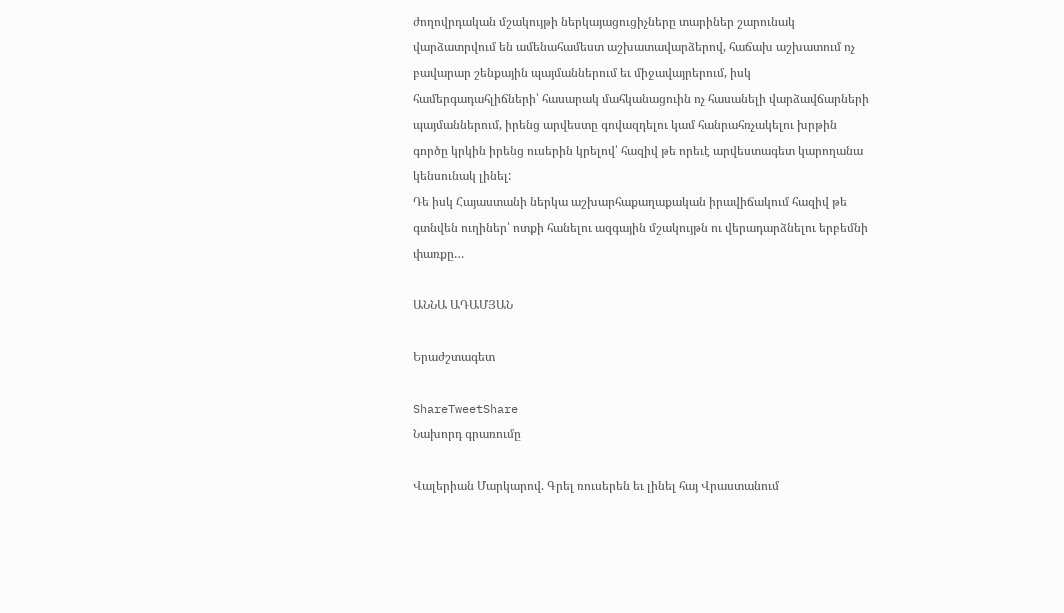ժողովրդական մշակույթի ներկայացուցիչները տարիներ շարունակ վարձատրվում են ամենահամեստ աշխատավարձերով, հաճախ աշխատում ոչ բավարար շենքային պայմաններում եւ միջավայրերում, իսկ համերգադահլիճների՝ հասարակ մահկանացուին ոչ հասանելի վարձավճարների պայմաններում, իրենց արվեստը գովազդելու կամ հանրահռչակելու խրթին գործը կրկին իրենց ուսերին կրելով՝ հազիվ թե որեւէ արվեստագետ կարողանա կենսունակ լինել:
Դե իսկ Հայաստանի ներկա աշխարհաքաղաքական իրավիճակում հազիվ թե գտնվեն ուղիներ՝ ոտքի հանելու ազգային մշակույթն ու վերադարձնելու երբեմնի փառքը…

ԱՆՆԱ ԱԴԱՄՅԱՆ

Երաժշտագետ

ShareTweetShare
Նախորդ գրառումը

Վալերիան Մարկարով. Գրել ռուսերեն եւ լինել հայ Վրաստանում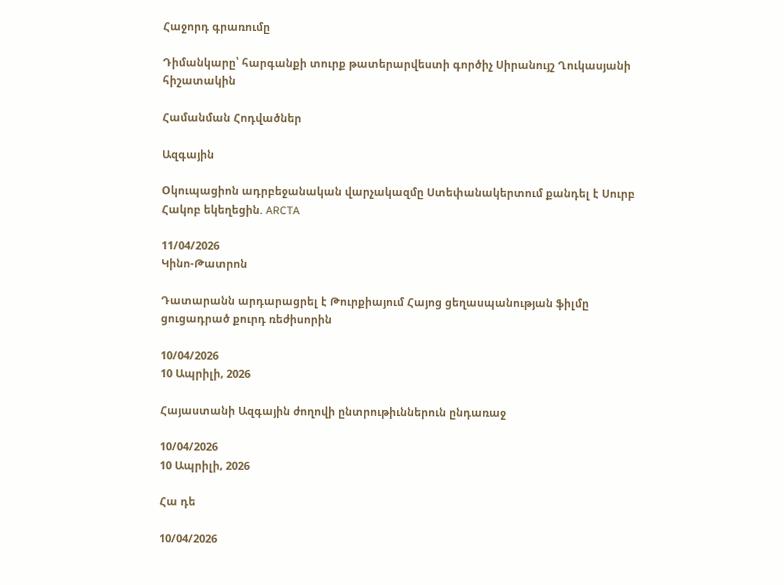Հաջորդ գրառումը

Դիմանկարը՝ հարգանքի տուրք թատերարվեստի գործիչ Սիրանույշ Ղուկասյանի հիշատակին

Համանման Հոդվածներ

Ազգային

Oկուպացիոն ադրբեջանական վարչակազմը Ստեփանակերտում քանդել է Սուրբ Հակոբ եկեղեցին. ARCTA

11/04/2026
Կինո-Թատրոն

Դատարանն արդարացրել է Թուրքիայում Հայոց ցեղասպանության ֆիլմը ցուցադրած քուրդ ռեժիսորին

10/04/2026
10 Ապրիլի, 2026

Հայաստանի Ազգային ժողովի ընտրութիւններուն ընդառաջ

10/04/2026
10 Ապրիլի, 2026

Հա դե

10/04/2026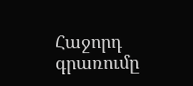Հաջորդ գրառումը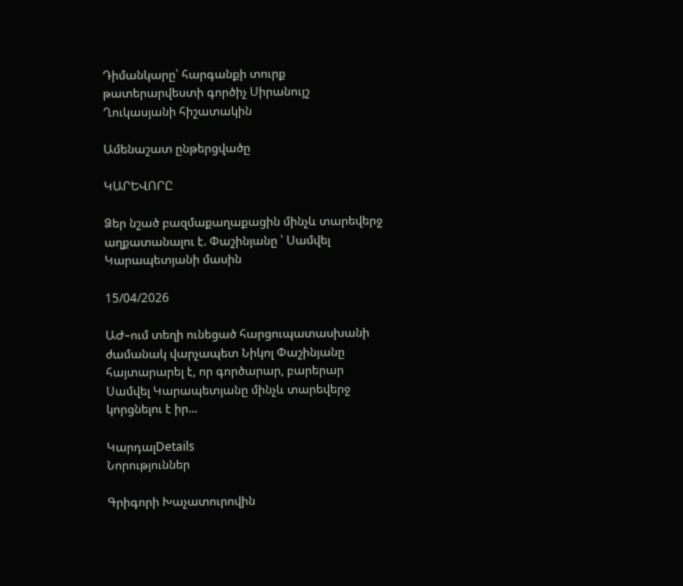Դիմանկարը՝ հարգանքի տուրք թատերարվեստի գործիչ Սիրանույշ Ղուկասյանի հիշատակին

Ամենաշատ ընթերցվածը

ԿԱՐԵՎՈՐԸ

Ձեր նշած բազմաքաղաքացին մինչև տարեվերջ աղքատանալու է. Փաշինյանը ՝ Սամվել Կարապետյանի մասին

15/04/2026

ԱԺ–ում տեղի ունեցած հարցուպատասխանի ժամանակ վարչապետ Նիկոլ Փաշինյանը հայտարարել է, որ գործարար, բարերար Սամվել Կարապետյանը մինչև տարեվերջ կորցնելու է իր...

ԿարդալDetails
Նորություններ

Գրիգորի Խաչատուրովին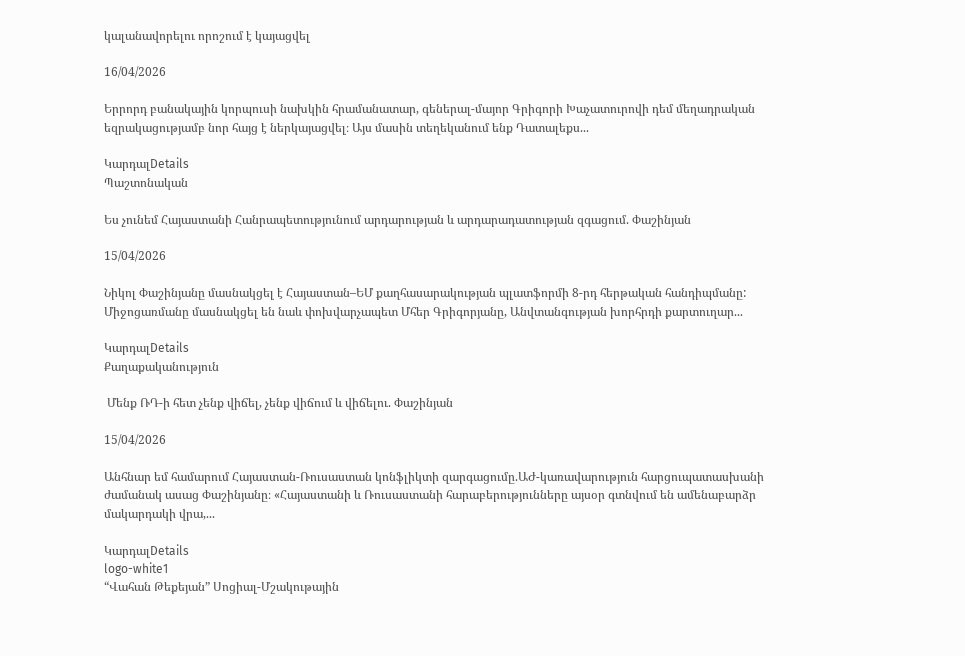կալանավորելու որոշում է կայացվել

16/04/2026

Երրորդ բանակային կորպուսի նախկին հրամանատար, գեներալ-մայոր Գրիգորի Խաչատուրովի դեմ մեղադրական եզրակացությամբ նոր հայց է ներկայացվել։ Այս մասին տեղեկանում ենք Դատալեքս...

ԿարդալDetails
Պաշտոնական

Ես չունեմ Հայաստանի Հանրապետությունում արդարության և արդարադատության զգացում. Փաշինյան

15/04/2026

Նիկոլ Փաշինյանը մասնակցել է Հայաստան–ԵՄ քաղհասարակության պլատֆորմի 8-րդ հերթական հանդիպմանը: Միջոցառմանը մասնակցել են նաև փոխվարչապետ Մհեր Գրիգորյանը, Անվտանգության խորհրդի քարտուղար...

ԿարդալDetails
Քաղաքականություն

 Մենք ՌԴ-ի հետ չենք վիճել, չենք վիճում և վիճելու. Փաշինյան

15/04/2026

Անհնար եմ համարում Հայաստան-Ռուսաստան կոնֆլիկտի զարգացումը.ԱԺ-կառավարություն հարցուպատասխանի ժամանակ ասաց Փաշինյանը։ «Հայաստանի և Ռուսաստանի հարաբերությունները այսօր գտնվում են ամենաբարձր մակարդակի վրա,...

ԿարդալDetails
logo-white1
“Վահան Թեքեյան” Սոցիալ-Մշակութային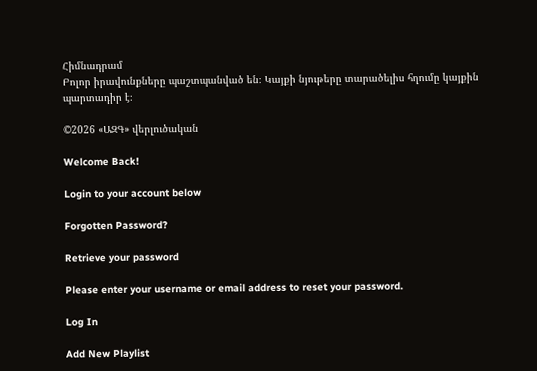Հիմնադրամ
Բոլոր իրավունքները պաշտպանված են։ Կայքի նյութերը տարածելիս հղումը կայքին պարտադիր է։

©2026 «ԱԶԳ» վերլուծական

Welcome Back!

Login to your account below

Forgotten Password?

Retrieve your password

Please enter your username or email address to reset your password.

Log In

Add New Playlist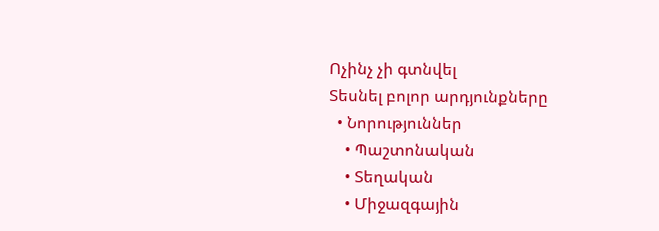Ոչինչ չի գտնվել
Տեսնել բոլոր արդյունքները
  • Նորություններ
    • Պաշտոնական
    • Տեղական
    • Միջազգային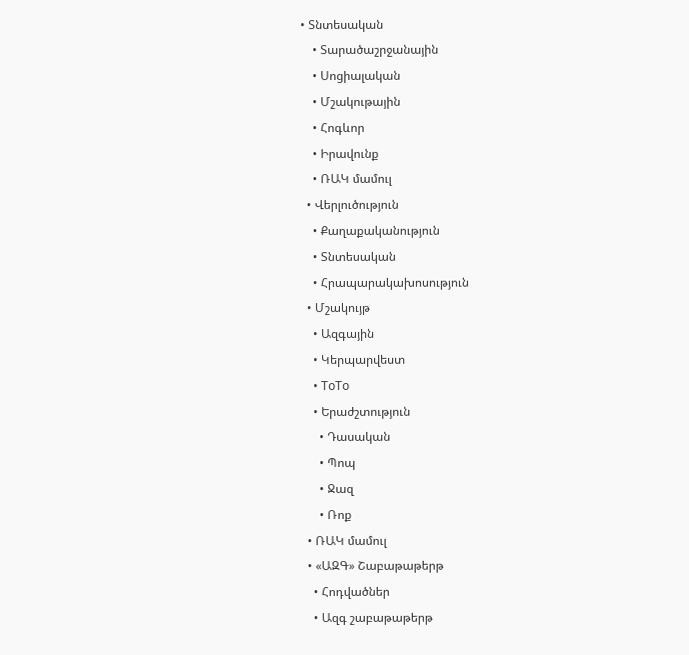• Տնտեսական
    • Տարածաշրջանային
    • Սոցիալական
    • Մշակութային
    • Հոգևոր
    • Իրավունք
    • ՌԱԿ մամուլ
  • Վերլուծություն
    • Քաղաքականություն
    • Տնտեսական
    • Հրապարակախոսություն
  • Մշակույթ
    • Ազգային
    • Կերպարվեստ
    • ToTo
    • Երաժշտություն
      • Դասական
      • Պոպ
      • Ջազ
      • Ռոք
  • ՌԱԿ մամուլ
  • «ԱԶԳ» Շաբաթաթերթ
    • Հոդվածներ
    • Ազգ շաբաթաթերթ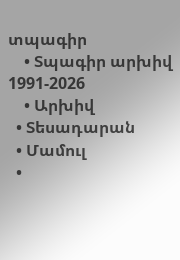տպագիր
    • Տպագիր արխիվ 1991-2026
    • Արխիվ
  • Տեսադարան
  • Մամուլ
  •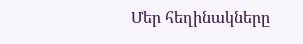Մեր հեղինակները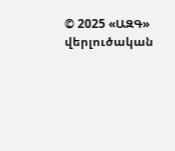© 2025 «ԱԶԳ» վերլուծական